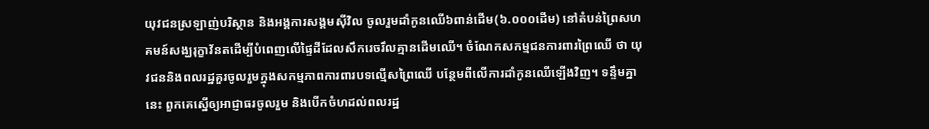យុវជនស្រឡាញ់បរិស្ថាន និងអង្គការសង្គមស៊ីវិល ចូលរួមដាំកូនឈើ៦ពាន់ដើម(៦.០០០ដើម) នៅតំបន់ព្រៃសហគមន៍សង្ឃរុក្ខាវ័នតដើម្បីបំពេញលើផ្ទៃដីដែលសឹករេចរឹលគ្មានដើមឈើ។ ចំណែកសកម្មជនការពារព្រៃឈើ ថា យុវជននិងពលរដ្ឋគួរចូលរួមក្នុងសកម្មភាពការពារបទល្មើសព្រៃឈើ បន្ថែមពីលើការដាំកូនឈើឡើងវិញ។ ទន្ទឹមគ្នានេះ ពួកគេស្នើឲ្យអាជ្ញាធរចូលរួម និងបើកចំហដល់ពលរដ្ឋ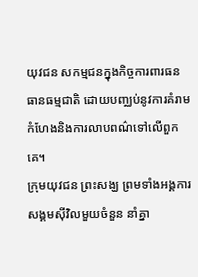យុវជន សកម្មជនក្នុងកិច្ចការពារធនធានធម្មជាតិ ដោយបញ្ឈប់នូវការគំរាមកំហែងនិងការលាបពណ៌ទៅលើពួកគេ។
ក្រុមយុវជន ព្រះសង្ឃ ព្រមទាំងអង្គការសង្គមស៊ីវិលមួយចំនួន នាំគ្នា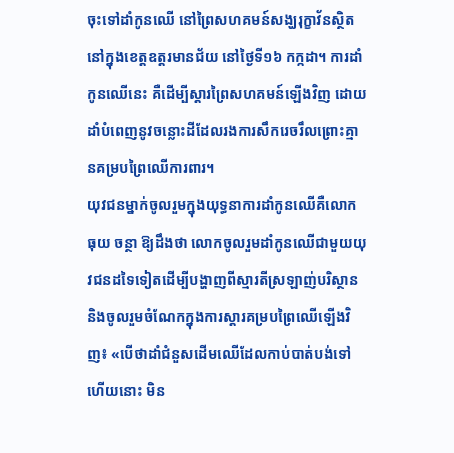ចុះទៅដាំកូនឈើ នៅព្រៃសហគមន៍សង្ឃរុក្ខាវ័នស្ថិតនៅក្នុងខេត្តឧត្តរមានជ័យ នៅថ្ងៃទី១៦ កក្កដា។ ការដាំកូនឈើនេះ គឺដើម្បីស្ដារព្រៃសហគមន៍ឡើងវិញ ដោយដាំបំពេញនូវចន្លោះដីដែលរងការសឹករេចរឹលព្រោះគ្មានគម្របព្រៃឈើការពារ។
យុវជនម្នាក់ចូលរួមក្នុងយុទ្ធនាការដាំកូនឈើគឺលោក ធុយ ចន្ថា ឱ្យដឹងថា លោកចូលរួមដាំកូនឈើជាមួយយុវជនដទៃទៀតដើម្បីបង្ហាញពីស្មារតីស្រឡាញ់បរិស្ថាន និងចូលរួមចំណែកក្នុងការស្ដារគម្របព្រៃឈើឡើងវិញ៖ «បើថាដាំជំនួសដើមឈើដែលកាប់បាត់បង់ទៅហើយនោះ មិន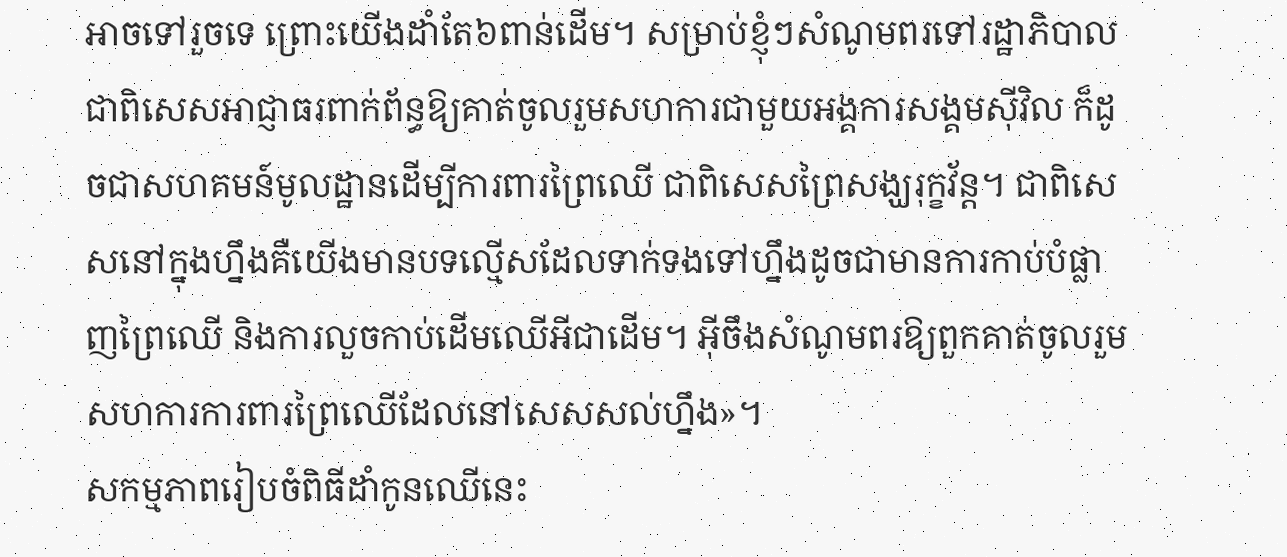អាចទៅរួចទេ ព្រោះយើងដាំតែ៦ពាន់ដើម។ សម្រាប់ខ្ញុំៗសំណូមពរទៅរដ្ឋាភិបាលជាពិសេសអាជ្ញាធរពាក់ព័ន្ធឱ្យគាត់ចូលរួមសហការជាមួយអង្គការសង្គមស៊ីវិល ក៏ដូចជាសហគមន៍មូលដ្ឋានដើម្បីការពារព្រៃឈើ ជាពិសេសព្រៃសង្ឃរុក្ខវ័ន្ត។ ជាពិសេសនៅក្នុងហ្នឹងគឺយើងមានបទល្មើសដែលទាក់ទងទៅហ្នឹងដូចជាមានការកាប់បំផ្លាញព្រៃឈើ និងការលួចកាប់ដើមឈើអីជាដើម។ អ៊ីចឹងសំណូមពរឱ្យពួកគាត់ចូលរួមសហការការពារព្រៃឈើដែលនៅសេសសល់ហ្នឹង»។
សកម្មភាពរៀបចំពិធីដាំកូនឈើនេះ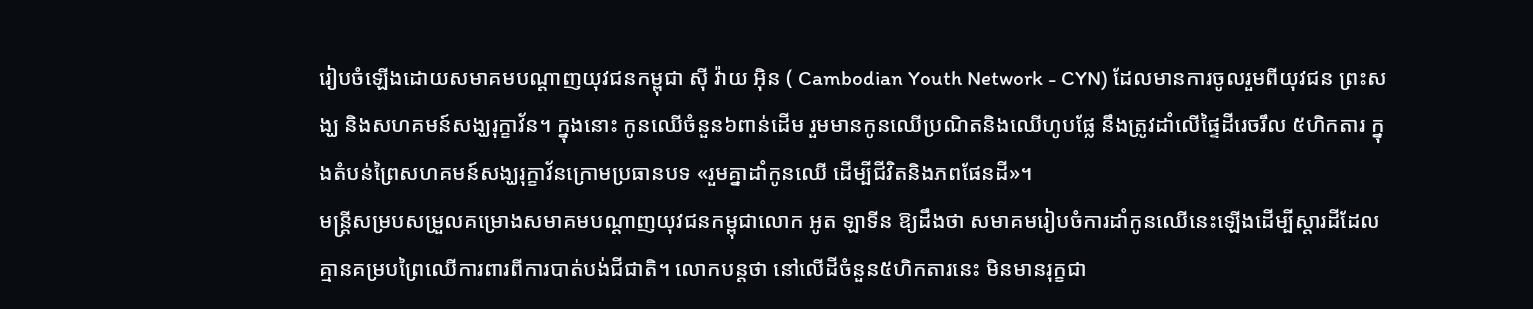រៀបចំឡើងដោយសមាគមបណ្ដាញយុវជនកម្ពុជា ស៊ី វ៉ាយ អ៊ិន ( Cambodian Youth Network - CYN) ដែលមានការចូលរួមពីយុវជន ព្រះសង្ឃ និងសហគមន៍សង្ឃរុក្ខាវ័ន។ ក្នុងនោះ កូនឈើចំនួន៦ពាន់ដើម រួមមានកូនឈើប្រណិតនិងឈើហូបផ្លែ នឹងត្រូវដាំលើផ្ទៃដីរេចរឹល ៥ហិកតារ ក្នុងតំបន់ព្រៃសហគមន៍សង្ឃរុក្ខាវ័នក្រោមប្រធានបទ «រួមគ្នាដាំកូនឈើ ដើម្បីជីវិតនិងភពផែនដី»។
មន្ត្រីសម្របសម្រួលគម្រោងសមាគមបណ្ដាញយុវជនកម្ពុជាលោក អូត ឡាទីន ឱ្យដឹងថា សមាគមរៀបចំការដាំកូនឈើនេះឡើងដើម្បីស្ដារដីដែលគ្មានគម្របព្រៃឈើការពារពីការបាត់បង់ជីជាតិ។ លោកបន្តថា នៅលើដីចំនួន៥ហិកតារនេះ មិនមានរុក្ខជា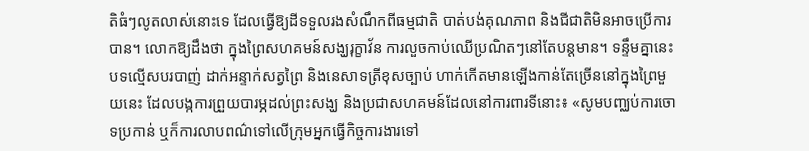តិធំៗលូតលាស់នោះទេ ដែលធ្វើឱ្យដីទទួលរងសំណឹកពីធម្មជាតិ បាត់បង់គុណភាព និងជីជាតិមិនអាចប្រើការបាន។ លោកឱ្យដឹងថា ក្នុងព្រៃសហគមន៍សង្ឃរុក្ខាវ័ន ការលួចកាប់ឈើប្រណិតៗនៅតែបន្តមាន។ ទន្ទឹមគ្នានេះ បទល្មើសបរបាញ់ ដាក់អន្ទាក់សត្វព្រៃ និងនេសាទត្រីខុសច្បាប់ ហាក់កើតមានឡើងកាន់តែច្រើននៅក្នុងព្រៃមួយនេះ ដែលបង្កការព្រួយបារម្ភដល់ព្រះសង្ឃ និងប្រជាសហគមន៍ដែលនៅការពារទីនោះ៖ «សូមបញ្ឈប់ការចោទប្រកាន់ ឬក៏ការលាបពណ៌ទៅលើក្រុមអ្នកធ្វើកិច្ចការងារទៅ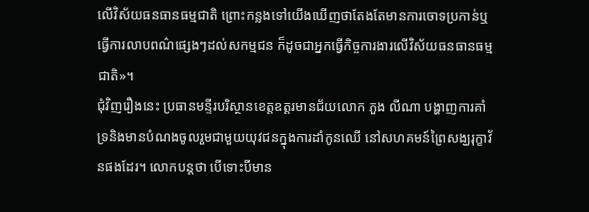លើវិស័យធនធានធម្មជាតិ ព្រោះកន្លងទៅយើងឃើញថាតែងតែមានការចោទប្រកាន់ឬធ្វើការលាបពណ៌ផ្សេងៗដល់សកម្មជន ក៏ដូចជាអ្នកធ្វើកិច្ចការងារលើវិស័យធនធានធម្មជាតិ»។
ជុំវិញរឿងនេះ ប្រធានមន្ទីរបរិស្ថានខេត្តឧត្តរមានជ័យលោក ភួង លីណា បង្ហាញការគាំទ្រនិងមានបំណងចូលរួមជាមួយយុវជនក្នុងការដាំកូនឈើ នៅសហគមន៍ព្រៃសង្ឃរុក្ខាវ័នផងដែរ។ លោកបន្តថា បើទោះបីមាន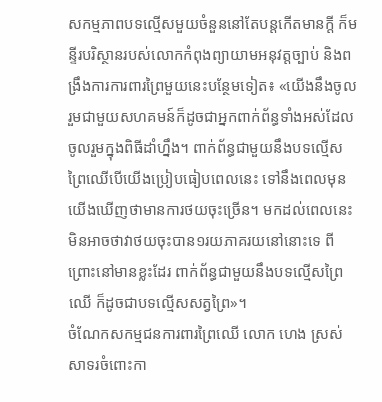សកម្មភាពបទល្មើសមួយចំនួននៅតែបន្តកើតមានក្ដី ក៏មន្ទីរបរិស្ថានរបស់លោកកំពុងព្យាយាមអនុវត្តច្បាប់ និងពង្រឹងការការពារព្រៃមួយនេះបន្ថែមទៀត៖ «យើងនឹងចូលរួមជាមួយសហគមន៍ក៏ដូចជាអ្នកពាក់ព័ន្ធទាំងអស់ដែលចូលរួមក្នុងពិធីដាំហ្នឹង។ ពាក់ព័ន្ធជាមួយនឹងបទល្មើសព្រៃឈើបើយើងប្រៀបធៀបពេលនេះ ទៅនឹងពេលមុនយើងឃើញថាមានការថយចុះច្រើន។ មកដល់ពេលនេះមិនអាចថាវាថយចុះបាន១រយភាគរយនៅនោះទេ ពីព្រោះនៅមានខ្លះដែរ ពាក់ព័ន្ធជាមួយនឹងបទល្មើសព្រៃឈើ ក៏ដូចជាបទល្មើសសត្វព្រៃ»។
ចំណែកសកម្មជនការពារព្រៃឈើ លោក ហេង ស្រស់ សាទរចំពោះកា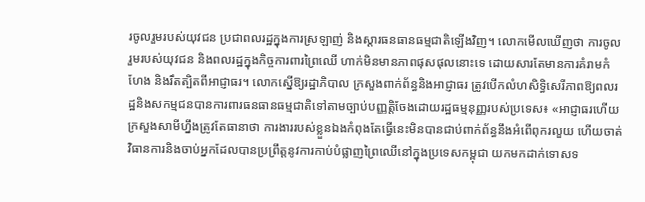រចូលរួមរបស់យុវជន ប្រជាពលរដ្ឋក្នុងការស្រឡាញ់ និងស្ដារធនធានធម្មជាតិឡើងវិញ។ លោកមើលឃើញថា ការចូលរួមរបស់យុវជន និងពលរដ្ឋក្នុងកិច្ចការពារព្រៃឈើ ហាក់មិនមានភាពផុសផុលនោះទេ ដោយសារតែមានការគំរាមកំហែង និងរឹតត្បិតពីអាជ្ញាធរ។ លោកស្នើឱ្យរដ្ឋាភិបាល ក្រសួងពាក់ព័ន្ធនិងអាជ្ញាធរ ត្រូវបើកលំហសិទ្ធិសេរីភាពឱ្យពលរដ្ឋនិងសកម្មជនបានការពារធនធានធម្មជាតិទៅតាមច្បាប់បញ្ញត្តិចែងដោយរដ្ឋធម្មនុញ្ញរបស់ប្រទេស៖ «អាជ្ញាធរហើយក្រសួងសាមីហ្នឹងត្រូវតែធានាថា ការងាររបស់ខ្លួនឯងកំពុងតែធ្វើនេះមិនបានជាប់ពាក់ព័ន្ធនឹងអំពើពុករលួយ ហើយចាត់វិធានការនិងចាប់អ្នកដែលបានប្រព្រឹត្តនូវការកាប់បំផ្លាញព្រៃឈើនៅក្នុងប្រទេសកម្ពុជា យកមកដាក់ទោសទ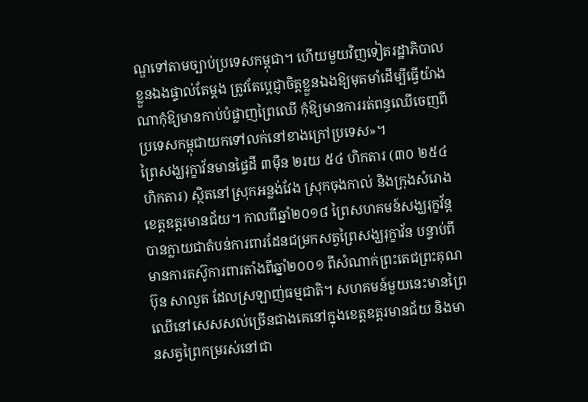ណ្ឌទៅតាមច្បាប់ប្រទេសកម្ពុជា។ ហើយមួយវិញទៀតរដ្ឋាភិបាលខ្លួនឯងផ្ទាល់តែម្ដង ត្រូវតែប្ដេជ្ញាចិត្តខ្លួនឯងឱ្យមុតមាំដើម្បីធ្វើយ៉ាងណាកុំឱ្យមានកាប់បំផ្លាញព្រៃឈើ កុំឱ្យមានការរត់ពន្ធឈើចេញពីប្រទេសកម្ពុជាយកទៅលក់នៅខាងក្រៅប្រទេស»។
ព្រៃសង្ឃរុក្ខាវ័នមានផ្ទៃដី ៣ម៉ឺន ២រយ ៥៤ ហិកតារ (៣០ ២៥៤ហិកតារ) ស្ថិតនៅស្រុកអន្លង់វែង ស្រុកចុងកាល់ និងក្រុងសំរោង ខេត្តឧត្ដរមានជ័យ។ កាលពីឆ្នាំ២០១៨ ព្រៃសហគមន៍សង្ឃរុក្ខវ័ន្តបានក្លាយជាតំបន់ការពារដែនជម្រកសត្វព្រៃសង្ឃរុក្ខាវ័ន បន្ទាប់ពីមានការតស៊ូការពារតាំងពីឆ្នាំ២០០១ ពីសំណាក់ព្រះតេជព្រះគុណ ប៊ុន សាលួត ដែលស្រឡាញ់ធម្មជាតិ។ សហគមន៍មួយនេះមានព្រៃឈើនៅសេសសល់ច្រើនជាងគេនៅក្នុងខេត្តឧត្ដរមានជ័យ និងមានសត្វព្រៃកម្ររស់នៅជា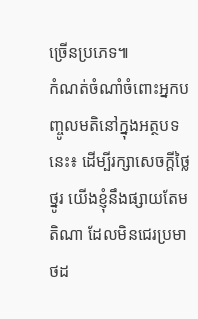ច្រើនប្រភេទ៕
កំណត់ចំណាំចំពោះអ្នកបញ្ចូលមតិនៅក្នុងអត្ថបទនេះ៖ ដើម្បីរក្សាសេចក្ដីថ្លៃថ្នូរ យើងខ្ញុំនឹងផ្សាយតែមតិណា ដែលមិនជេរប្រមាថដ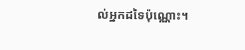ល់អ្នកដទៃប៉ុណ្ណោះ។